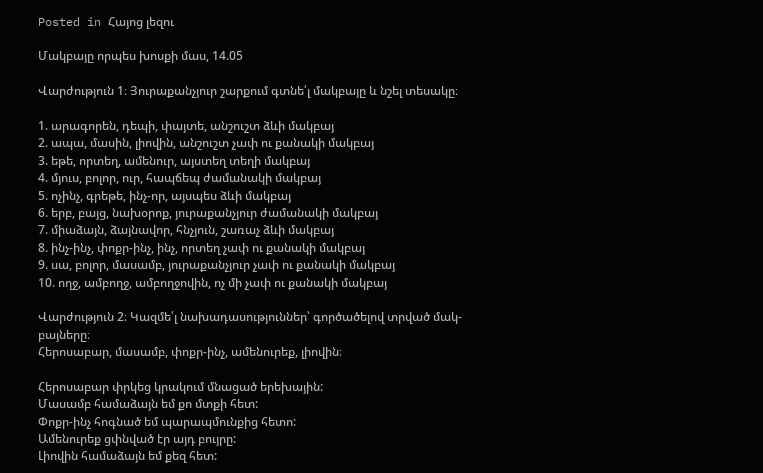Posted in Հայոց լեզու

Մակբայը որպես խոսքի մաս, 14.05

Վարժություն 1։ Յուրաքանչյուր շարքում գտնե՛լ մակբայը և նշել տեսակը։

1. արագորեն, դեպի, փայտե, անշուշտ ձևի մակբայ
2. ապա, մասին, լիովին, անշուշտ չափ ու քանակի մակբայ
3. եթե, որտեղ, ամենուր, այստեղ տեղի մակբայ
4. մյուս, բոլոր, ուր, հապճեպ ժամանակի մակբայ
5. ոչինչ, գրեթե, ինչ-որ, այսպես ձևի մակբայ
6. երբ, բայց, նախօրոք, յուրաքանչյուր ժամանակի մակբայ
7. միաձայն, ձայնավոր, հնչյուն, շառաչ ձևի մակբայ
8. ինչ-ինչ, փոքր-ինչ, ինչ, որտեղ չափ ու քանակի մակբայ
9. սա, բոլոր, մասամբ, յուրաքանչյուր չափ ու քանակի մակբայ
10. ողջ, ամբողջ, ամբողջովին, ոչ մի չափ ու քանակի մակբայ

Վարժություն 2։ Կազմե՛լ նախադասություններ՝ գործածելով տրված մակ-
բայները։
Հերոսաբար, մասամբ, փոքր-ինչ, ամենուրեք, լիովին։

Հերոսաբար փրկեց կրակում մնացած երեխային:
Մասամբ համաձայն եմ քո մտքի հետ:
Փոքր-ինչ հոգնած եմ պարապմունքից հետո:
Ամենուրեք ցփնված էր այդ բույրը:
Լիովին համաձայն եմ քեզ հետ: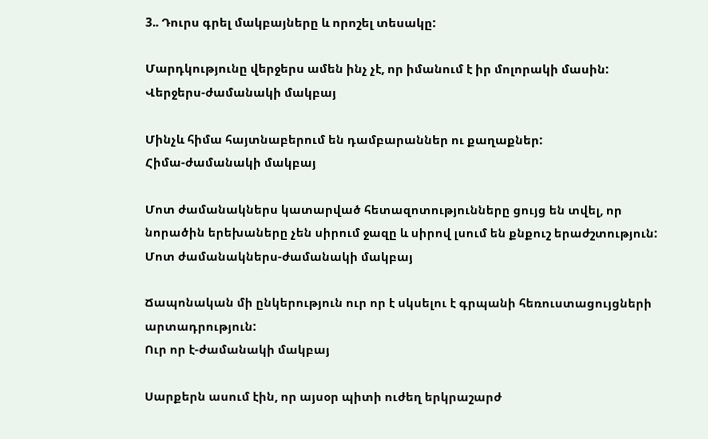3.. Դուրս գրել մակբայները և որոշել տեսակը:

Մարդկությունը վերջերս ամեն ինչ չէ, որ իմանում է իր մոլորակի մասին:
Վերջերս-ժամանակի մակբայ

Մինչև հիմա հայտնաբերում են դամբարաններ ու քաղաքներ:
Հիմա-ժամանակի մակբայ

Մոտ ժամանակներս կատարված հետազոտությունները ցույց են տվել, որ նորածին երեխաները չեն սիրում ջազը և սիրով լսում են քնքուշ երաժշտություն:
Մոտ ժամանակներս-ժամանակի մակբայ

Ճապոնական մի ընկերություն ուր որ է սկսելու է գրպանի հեռուստացույցների արտադրություն:
Ուր որ է-ժամանակի մակբայ

Սարքերն ասում էին, որ այսօր պիտի ուժեղ երկրաշարժ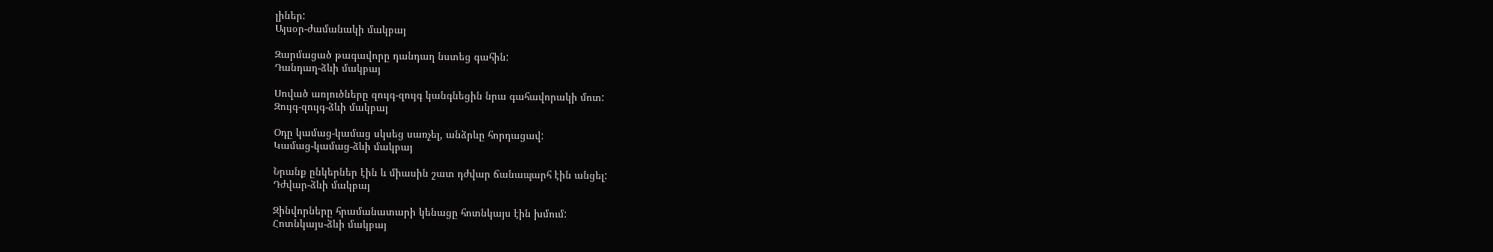լիներ:
Այսօր-ժամանակի մակբայ

Զարմացած թագավորը դանդաղ նստեց գահին:
Դանդաղ-ձևի մակբայ

Սոված առյուծները զույգ-զույգ կանգնեցին նրա գահավորակի մոտ:
Զույգ-զույգ-ձևի մակբայ

Օդը կամաց-կամաց սկսեց սառչել, անձրևը հորդացավ:
Կամաց-կամաց-ձևի մակբայ

Նրանք ընկերներ էին և միասին շատ դժվար ճանապարհ էին անցել:
Դժվար-ձևի մակբայ

Զինվորները հրամանատարի կենացը հոտնկայս էին խմում:
Հոտնկայս-ձևի մակբայ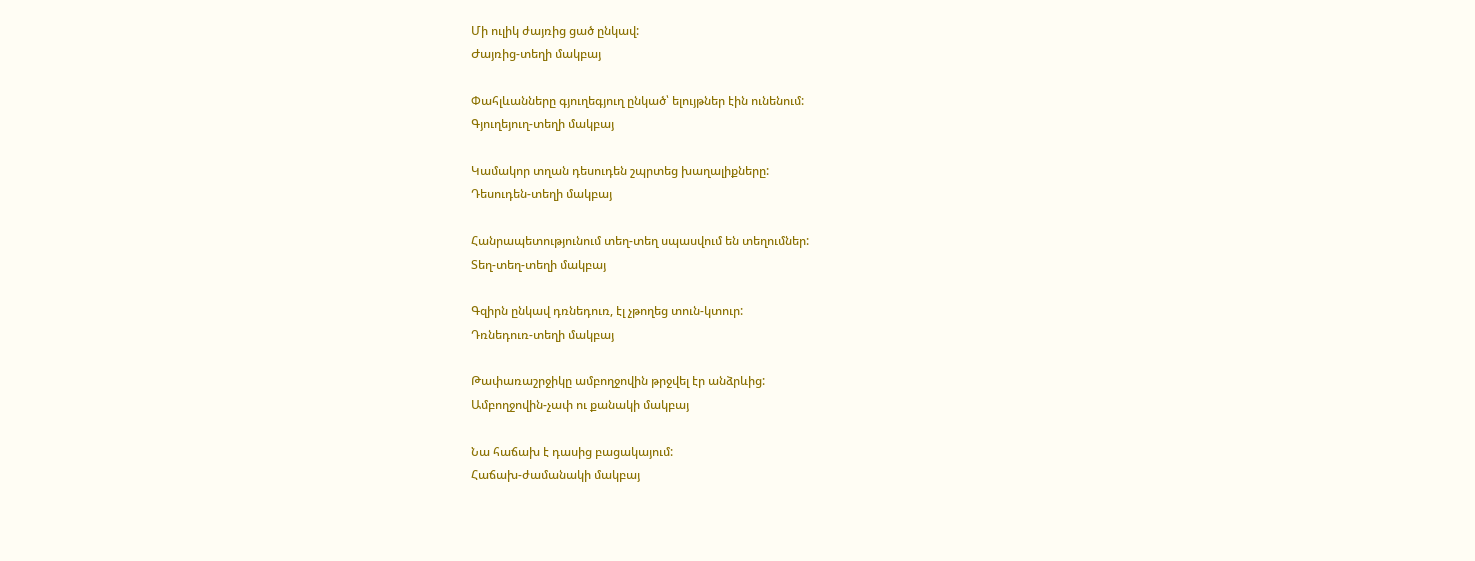Մի ուլիկ ժայռից ցած ընկավ:
Ժայռից-տեղի մակբայ

Փահլևանները գյուղեգյուղ ընկած՝ ելույթներ էին ունենում:
Գյուղեյուղ-տեղի մակբայ

Կամակոր տղան դեսուդեն շպրտեց խաղալիքները:
Դեսուդեն-տեղի մակբայ

Հանրապետությունում տեղ-տեղ սպասվում են տեղումներ:
Տեղ-տեղ-տեղի մակբայ

Գզիրն ընկավ դռնեդուռ, էլ չթողեց տուն-կտուր:
Դռնեդուռ-տեղի մակբայ

Թափառաշրջիկը ամբողջովին թրջվել էր անձրևից:
Ամբողջովին-չափ ու քանակի մակբայ

Նա հաճախ է դասից բացակայում:
Հաճախ-ժամանակի մակբայ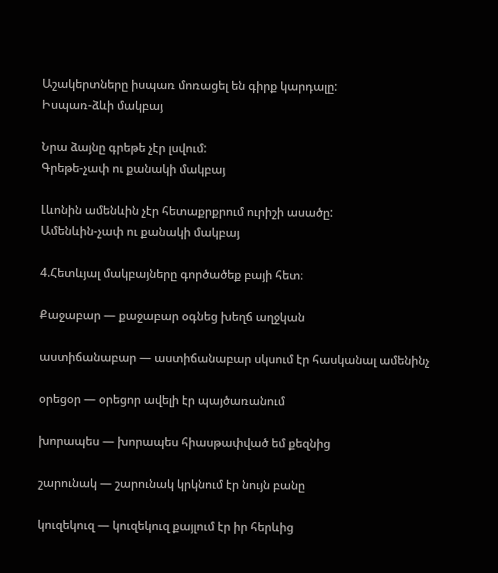Աշակերտները իսպառ մոռացել են գիրք կարդալը:
Իսպառ-ձևի մակբայ

Նրա ձայնը գրեթե չէր լսվում:
Գրեթե-չափ ու քանակի մակբայ

Լևոնին ամենևին չէր հետաքրքրում ուրիշի ասածը:
Ամենևին-չափ ու քանակի մակբայ

4.Հետևյալ մակբայները գործածեք բայի հետ։

Քաջաբար — քաջաբար օգնեց խեղճ աղջկան

աստիճանաբար — աստիճանաբար սկսում էր հասկանալ ամենինչ

օրեցօր — օրեցոր ավելի էր պայծառանում

խորապես — խորապես հիասթափված եմ քեզնից

շարունակ — շարունակ կրկնում էր նույն բանը

կուզեկուզ — կուզեկուզ քայլում էր իր հերևից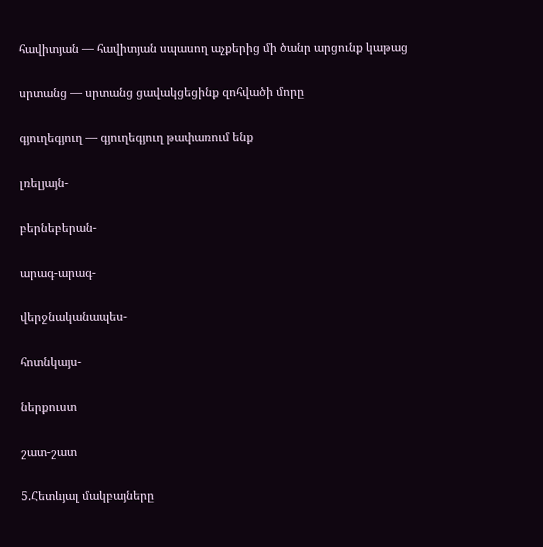հավիտյան — հավիտյան սպասող աչքերից մի ծանր արցունք կաթաց

սրտանց — սրտանց ցավակցեցինք զոհվածի մորը

գյուղեգյուղ — գյուղեգյուղ թափառում ենք

լռելյայն-

բերնեբերան-

արագ-արագ-

վերջնականապես-

հոտնկայս-

ներքուստ

շատ-շատ

5.Հետևյալ մակբայները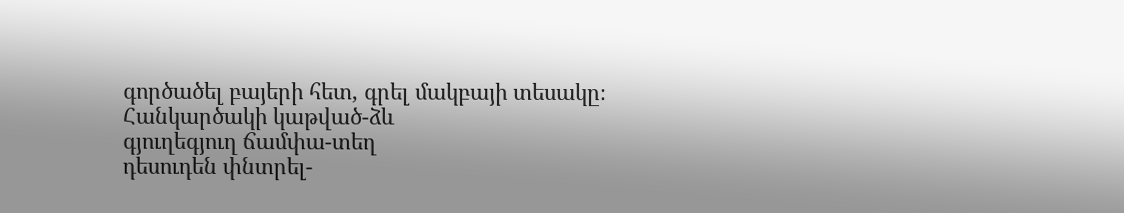գործածել բայերի հետ, գրել մակբայի տեսակը։
Հանկարծակի կաթված-ձև
գյուղեգյուղ ճամփա-տեղ
դեսուդեն փնտրել-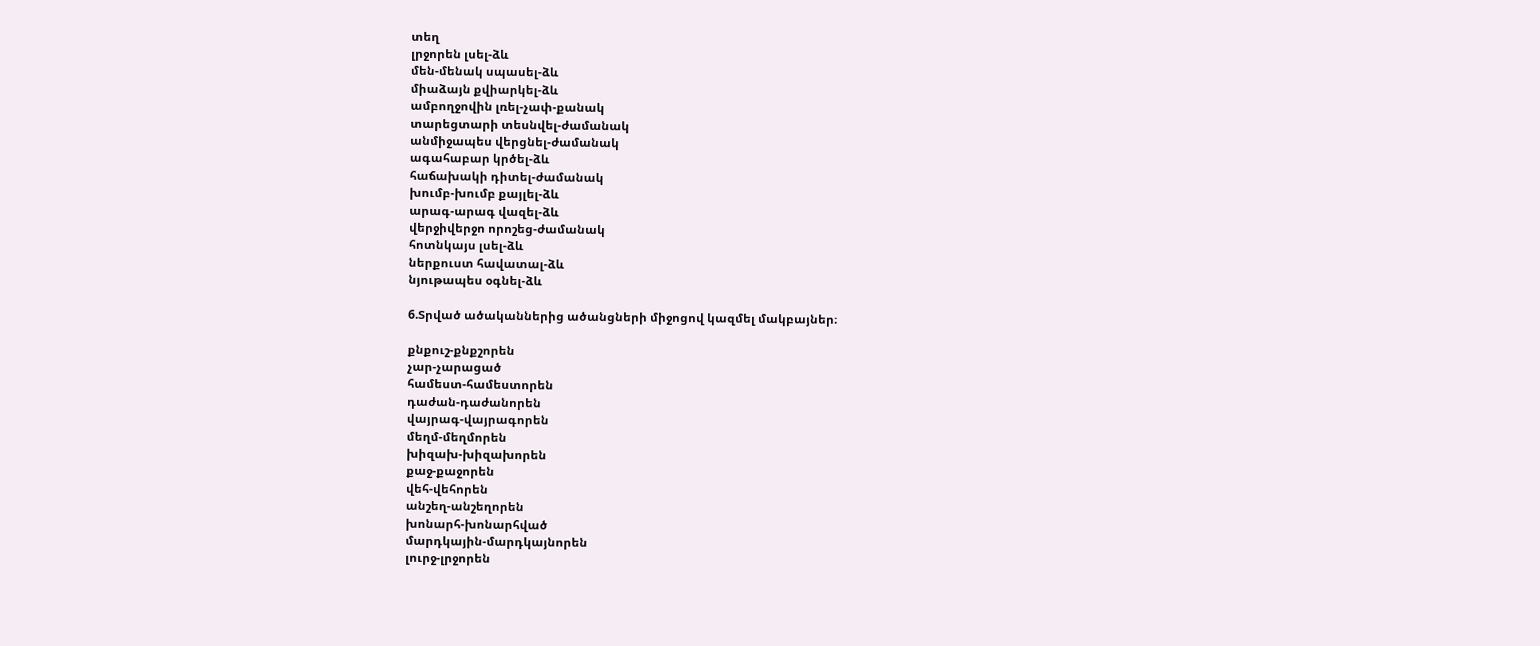տեղ
լրջորեն լսել-ձև
մեն-մենակ սպասել-ձև
միաձայն քվիարկել-ձև
ամբողջովին լռել-չափ-քանակ
տարեցտարի տեսնվել-ժամանակ
անմիջապես վերցնել-ժամանակ
ագահաբար կրծել-ձև
հաճախակի դիտել-ժամանակ
խումբ-խումբ քայլել-ձև
արագ-արագ վազել-ձև
վերջիվերջո որոշեց-ժամանակ
հոտնկայս լսել-ձև
ներքուստ հավատալ-ձև
նյութապես օգնել-ձև

6.Տրված ածականներից ածանցների միջոցով կազմել մակբայներ։

քնքուշ-քնքշորեն
չար-չարացած
համեստ-համեստորեն
դաժան-դաժանորեն
վայրագ-վայրագորեն
մեղմ-մեղմորեն
խիզախ-խիզախորեն
քաջ-քաջորեն
վեհ-վեհորեն
անշեղ-անշեղորեն
խոնարհ-խոնարհված
մարդկային-մարդկայնորեն
լուրջ-լրջորեն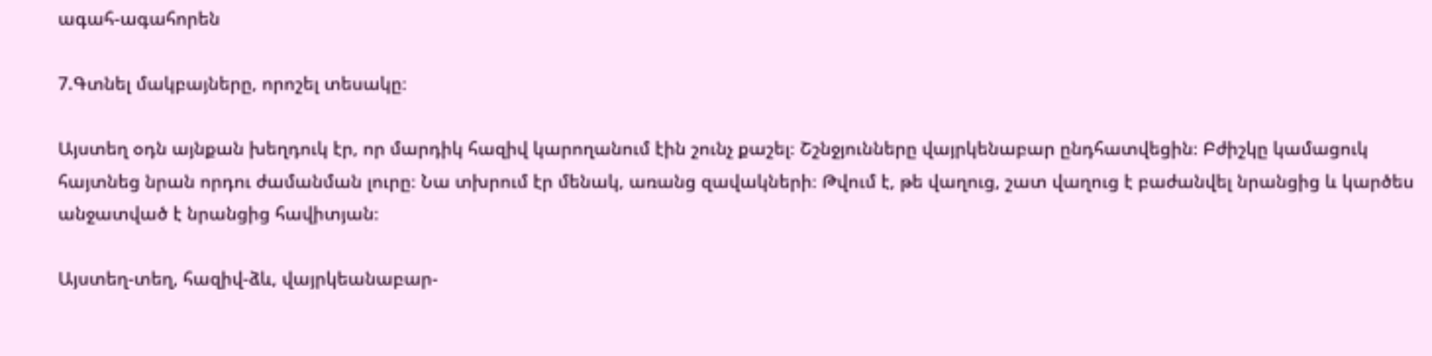ագահ-ագահորեն

7.Գտնել մակբայները, որոշել տեսակը։

Այստեղ օդն այնքան խեղդուկ էր, որ մարդիկ հազիվ կարողանում էին շունչ քաշել։ Շշնջյունները վայրկենաբար ընդհատվեցին։ Բժիշկը կամացուկ հայտնեց նրան որդու ժամանման լուրը։ Նա տխրում էր մենակ, առանց զավակների։ Թվում է, թե վաղուց, շատ վաղուց է բաժանվել նրանցից և կարծես անջատված է նրանցից հավիտյան։

Այստեղ-տեղ, հազիվ-ձև, վայրկեանաբար-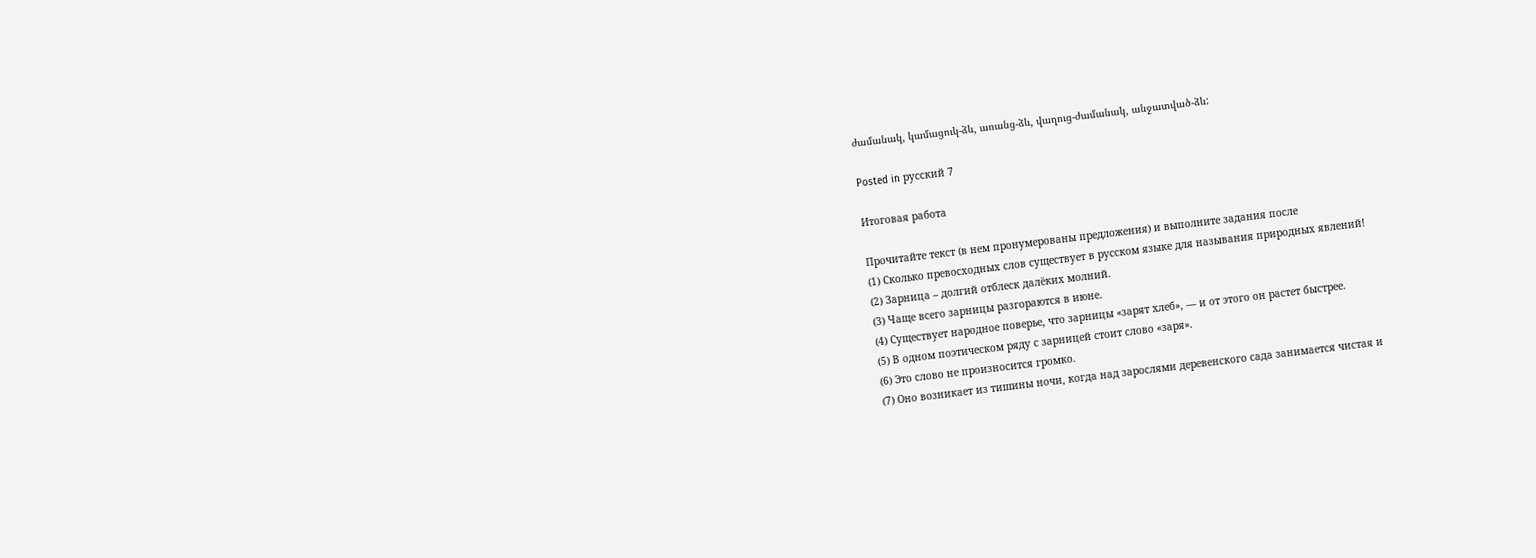ժամանակ, կամացուկ-ձև, առանց-ձև, վաղուց-ժամանակ, անջատված-ձև:

Posted in русский 7

Итоговая работа

Прочитайте текст (в нем пронумерованы предложения) и выполните задания после
(1) Сколько превосходных слов существует в русском языке для называния природных явлений!
(2) Зарница – долгий отблеск далёких молний.
(3) Чаще всего зарницы разгораются в июне.
(4) Существует народное поверье, что зарницы «зарят хлеб», — и от этого он растет быстрее.
(5) В одном поэтическом ряду с зарницей стоит слово «заря».
(6) Это слово не произносится громко.
(7) Оно возникает из тишины ночи, когда над зарослями деревенского сада занимается чистая и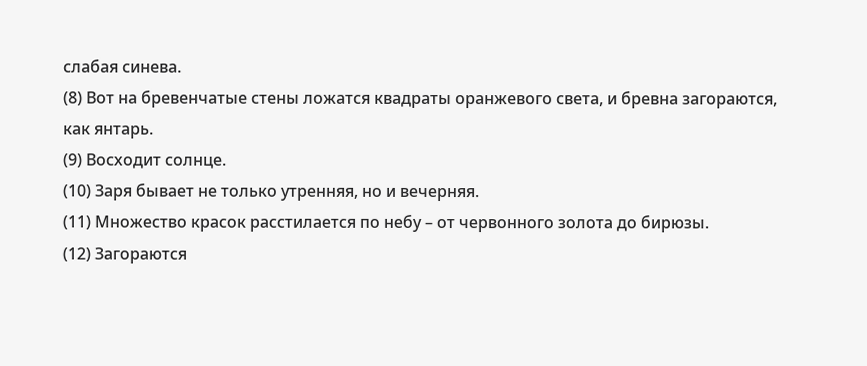слабая синева.
(8) Вот на бревенчатые стены ложатся квадраты оранжевого света, и бревна загораются, как янтарь.
(9) Восходит солнце.
(10) Заря бывает не только утренняя, но и вечерняя.
(11) Множество красок расстилается по небу – от червонного золота до бирюзы.
(12) Загораются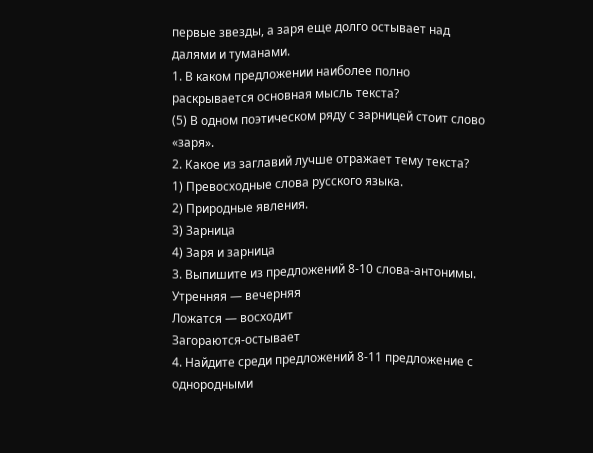первые звезды, а заря еще долго остывает над далями и туманами.
1. В каком предложении наиболее полно раскрывается основная мысль текста?
(5) В одном поэтическом ряду с зарницей стоит слово «заря».
2. Какое из заглавий лучше отражает тему текста?
1) Превосходные слова русского языка.
2) Природные явления.
3) Зарница
4) Заря и зарница
3. Выпишите из предложений 8-10 слова-антонимы.
Утренняя — вечерняя
Ложатся — восходит
Загораются-остывает
4. Найдите среди предложений 8-11 предложение с однородными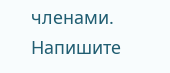членами. Напишите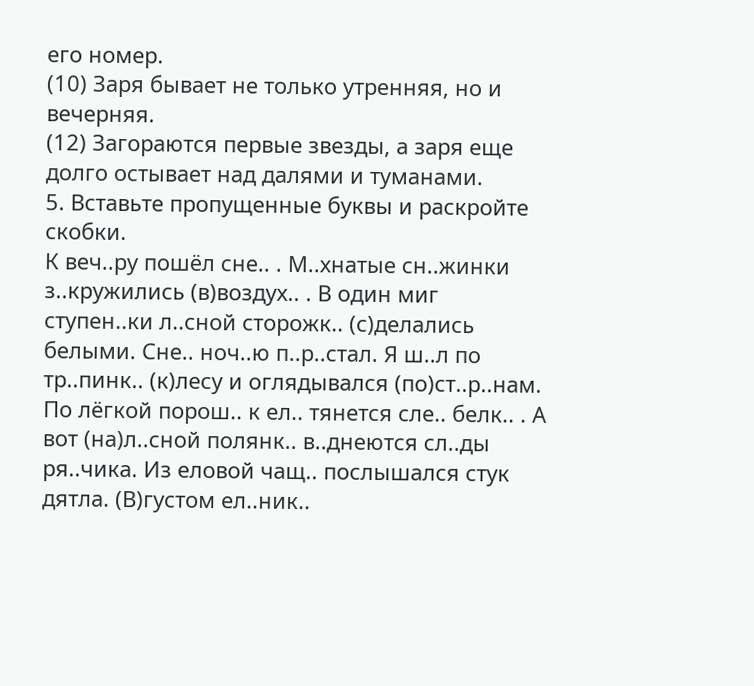его номер.
(10) Заря бывает не только утренняя, но и вечерняя.
(12) Загораются первые звезды, а заря еще долго остывает над далями и туманами.
5. Вставьте пропущенные буквы и раскройте скобки.
К веч..ру пошёл сне.. . М..хнатые сн..жинки з..кружились (в)воздух.. . В один миг ступен..ки л..сной сторожк.. (с)делались белыми. Сне.. ноч..ю п..р..стал. Я ш..л по тр..пинк.. (к)лесу и оглядывался (по)ст..р..нам. По лёгкой порош.. к ел.. тянется сле.. белк.. . А вот (на)л..сной полянк.. в..днеются сл..ды ря..чика. Из еловой чащ.. послышался стук дятла. (В)густом ел..ник..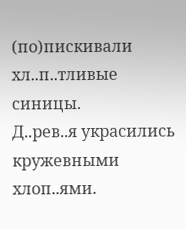(по)пискивали хл..п..тливые синицы.
Д..рев..я украсились кружевными хлоп..ями.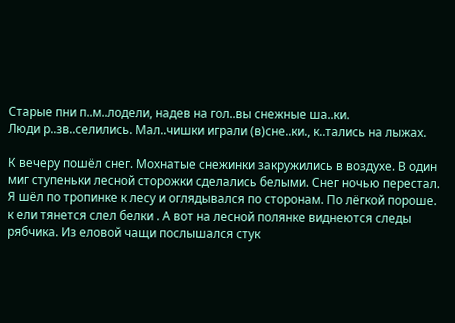Старые пни п..м..лодели, надев на гол..вы снежные ша..ки.
Люди р..зв..селились. Мал..чишки играли (в)сне..ки., к..тались на лыжах.

К вечеру пошёл снег. Мохнатые снежинки закружились в воздухе. В один миг ступеньки лесной сторожки сделались белыми. Снег ночью перестал. Я шёл по тропинке к лесу и оглядывался по сторонам. По лёгкой пороше. к ели тянется слел белки . А вот на лесной полянке виднеются следы рябчика. Из еловой чащи послышался стук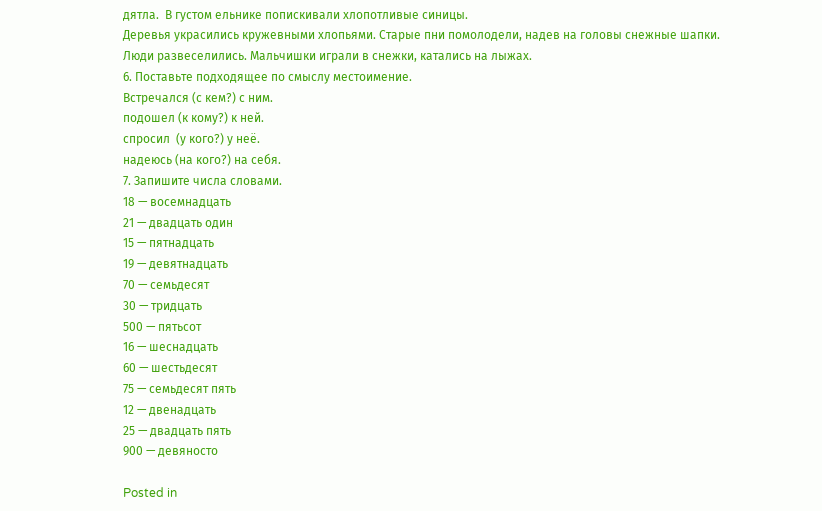дятла.  В густом ельнике попискивали хлопотливые синицы.
Деревья украсились кружевными хлопьями. Старые пни помолодели, надев на головы снежные шапки.
Люди развеселились. Мальчишки играли в снежки, катались на лыжах.
6. Поставьте подходящее по смыслу местоимение.
Встречался (с кем?) с ним.
подошел (к кому?) к ней.
спросил  (у кого?) у неё.
надеюсь (на кого?) на себя.
7. Запишите числа словами.
18 — восемнадцать
21 — двадцать один
15 — пятнадцать
19 — девятнадцать
70 — семьдесят
30 — тридцать
500 — пятьсот
16 — шеснадцать
60 — шестьдесят
75 — семьдесят пять
12 — двенадцать
25 — двадцать пять
900 — девяносто

Posted in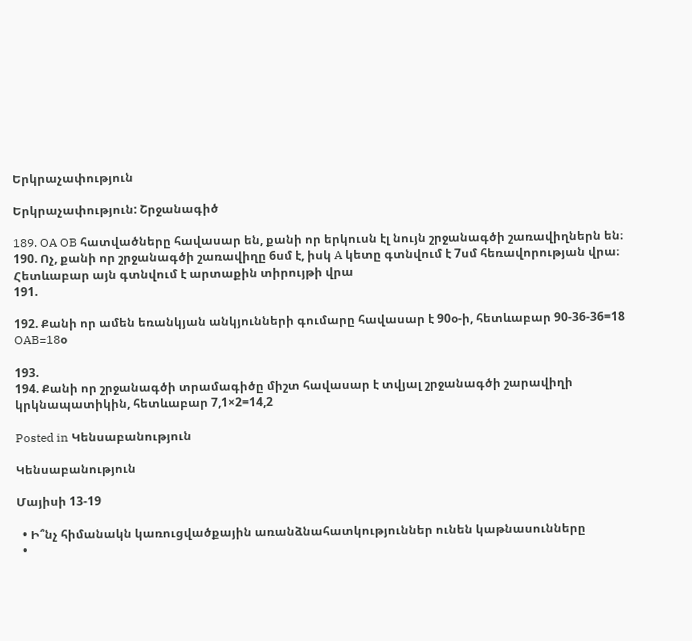Երկրաչափություն

Երկրաչափություն: Շրջանագիծ

189. OA OB հատվածները հավասար են, քանի որ երկուսն էլ նույն շրջանագծի շառավիղներն են։
190. Ոչ, քանի որ շրջանագծի շառավիղը 6սմ է, իսկ A կետը գտնվում է 7սմ հեռավորության վրա։ Հետևաբար այն գտնվում է արտաքին տիրույթի վրա
191.

192. Քանի որ ամեն եռանկյան անկյունների գումարը հավասար է 90օ-ի, հետևաբար 90-36-36=18
OAB=18օ

193.
194. Քանի որ շրջանագծի տրամագիծը միշտ հավասար է տվյալ շրջանագծի շարավիղի կրկնապատիկին, հետևաբար 7,1×2=14,2

Posted in Կենսաբանություն

Կենսաբանություն

Մայիսի 13-19

  • Ի՞նչ հիմանակն կառուցվածքային առանձնահատկություններ ունեն կաթնասունները
  •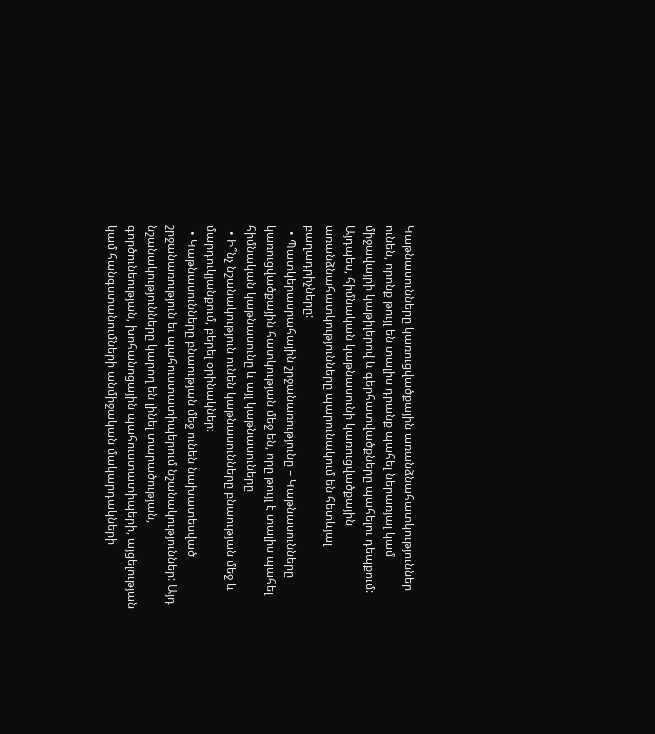Կաթնասունները կառուցվածքային առանձնահատկություններ ունեն, որոնք թույլ են տալիս դրանք պահել ներառյալ կամ միջավայրի կաթիլերով և գերհատվածքները պահելու դեպքում: Այդպես, հիմնական կաթնասունի կառուցվածքային առանձնահատկությունները պարունակում են հետևյալ բաղադրիչները:
  • Պատկերասրահային շրջանառությունը – Կաթնասունները կառուցվածքային հատկության մեջ են, որը թույլ է տալիս պահել հիմնական կաթնասունը և այլ կաթնասուները
  • Ի՞նչ նշանակություն ունեն կաթնասունները բնաության մեջ և մարդուկյանքում, բերել օրինակներ։
  • Կաթնասունները բնաության մեջ ունեն նախատեսված շրջանառություն եւ պահուստատիպերում նշանակություններ: Այդ նշանակությունները կարող են լինել տարածության, գործունեության, խոհանոցային պահուստատիպերի, այցելության կամ հանգստանումների անմիջական մակարդակների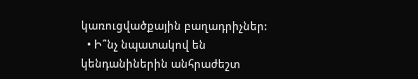կառուցվածքային բաղադրիչներ:
  • Ի՞նչ նպատակով են կենդանիներին անհրաժեշտ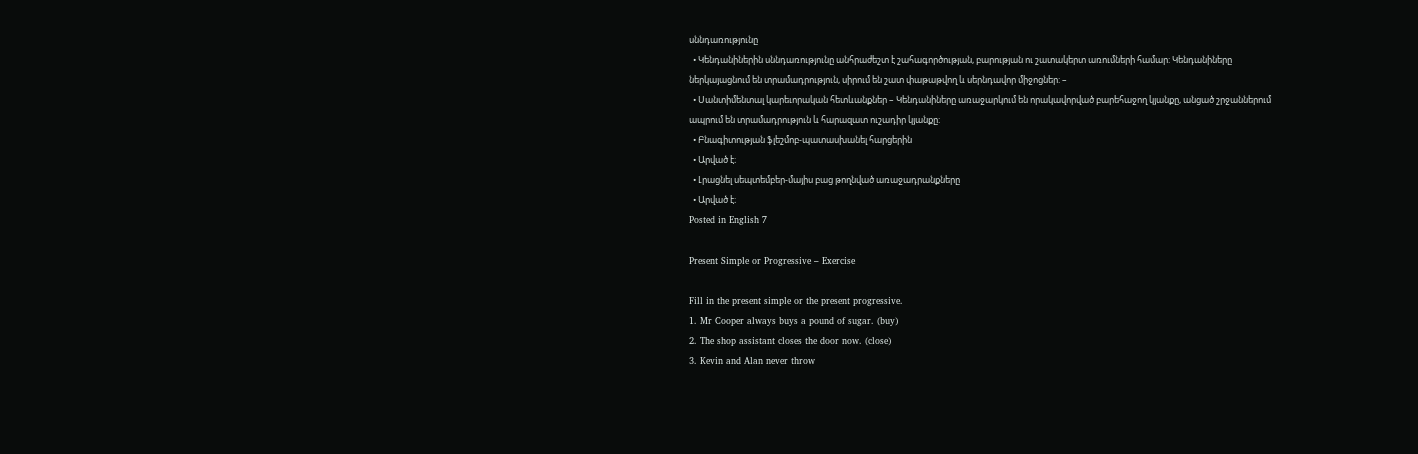սննդառությունը
  • Կենդանիներին սննդառությունը անհրաժեշտ է շահագործության, բարության ու շատակերտ առումների համար: Կենդանիները ներկայացնում են տրամադրություն, սիրում են շատ փաթաթվող և սերնդավոր միջոցներ: –
  • Սանտիմենտալ կարեւորական հետևանքներ – Կենդանիները առաջարկում են որակավորված բարեհաջող կյանքը, անցած շրջաններում ապրում են տրամադրություն և հարազատ ուշադիր կյանքը:
  • Բնագիտության ֆլեշմոբ-պատասխանել հարցերին
  • Արված է։
  • Լրացնել սեպտեմբեր-մայիս բաց թողնված առաջադրանքները
  • Արված է։
Posted in English 7

Present Simple or Progressive – Exercise

Fill in the present simple or the present progressive.
1. Mr Cooper always buys a pound of sugar. (buy)
2. The shop assistant closes the door now. (close)
3. Kevin and Alan never throw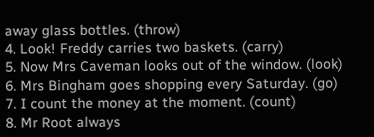away glass bottles. (throw)
4. Look! Freddy carries two baskets. (carry)
5. Now Mrs Caveman looks out of the window. (look)
6. Mrs Bingham goes shopping every Saturday. (go)
7. I count the money at the moment. (count)
8. Mr Root always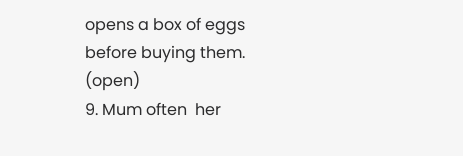opens a box of eggs before buying them. (open)
9. Mum often  her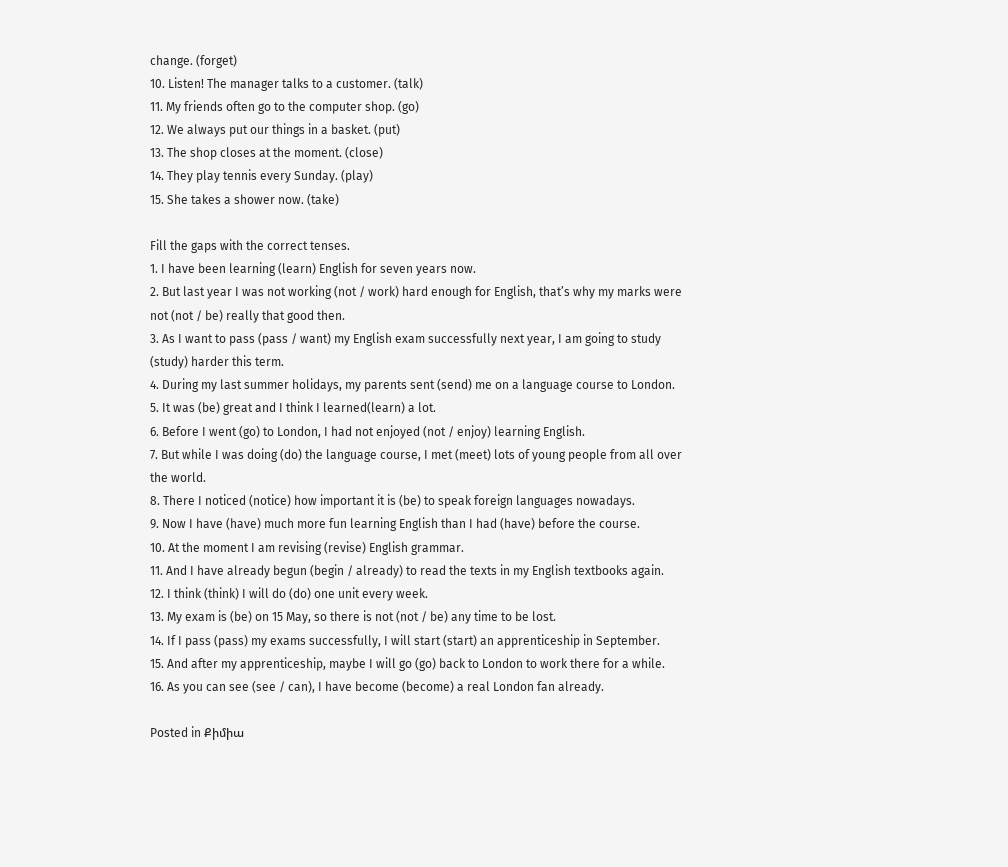change. (forget)
10. Listen! The manager talks to a customer. (talk)
11. My friends often go to the computer shop. (go)
12. We always put our things in a basket. (put)
13. The shop closes at the moment. (close)
14. They play tennis every Sunday. (play)
15. She takes a shower now. (take)

Fill the gaps with the correct tenses.
1. I have been learning (learn) English for seven years now.
2. But last year I was not working (not / work) hard enough for English, that’s why my marks were not (not / be) really that good then.
3. As I want to pass (pass / want) my English exam successfully next year, I am going to study (study) harder this term.
4. During my last summer holidays, my parents sent (send) me on a language course to London.
5. It was (be) great and I think I learned(learn) a lot.
6. Before I went (go) to London, I had not enjoyed (not / enjoy) learning English.
7. But while I was doing (do) the language course, I met (meet) lots of young people from all over the world.
8. There I noticed (notice) how important it is (be) to speak foreign languages nowadays.
9. Now I have (have) much more fun learning English than I had (have) before the course.
10. At the moment I am revising (revise) English grammar.
11. And I have already begun (begin / already) to read the texts in my English textbooks again.
12. I think (think) I will do (do) one unit every week.
13. My exam is (be) on 15 May, so there is not (not / be) any time to be lost.
14. If I pass (pass) my exams successfully, I will start (start) an apprenticeship in September.
15. And after my apprenticeship, maybe I will go (go) back to London to work there for a while.
16. As you can see (see / can), I have become (become) a real London fan already.

Posted in Քիմիա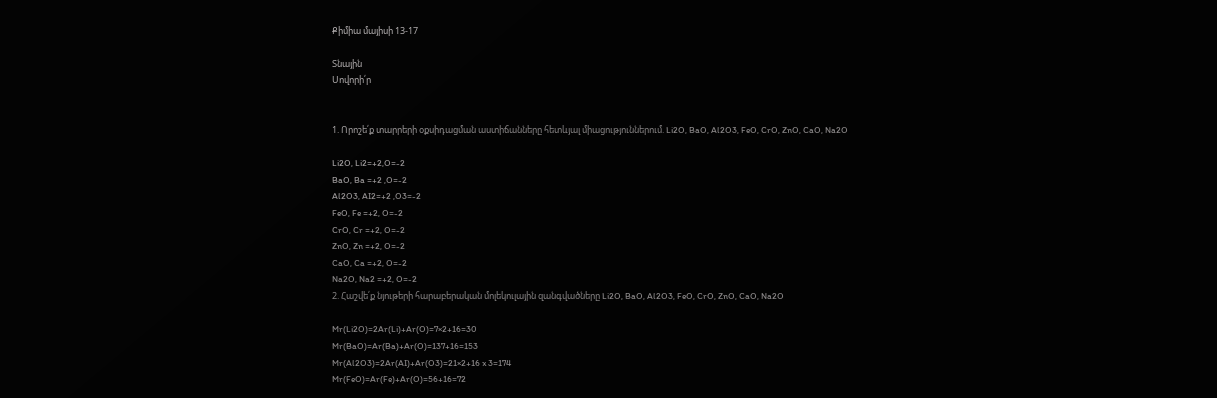Քիմիա մայիսի 13-17

Տնային
Սովորի՛ր


1. Որոշե՛ք տարրերի օքսիդացման աստիճանները հետևյալ միացություններում. Li2O, BaO, Al2O3, FeO, CrO, ZnO, CaO, Na2O

Li2O, Li2=+2,O=-2
BaO, Ba =+2 ,O=-2
Al2O3, AI2=+2 ,O3=-2
FeO, Fe =+2, O=-2
CrO, Cr =+2, O=-2
ZnO, Zn =+2, O=-2
CaO, Ca =+2, O=-2
Na2O, Na2 =+2, O=-2
2. Հաշվե՛ք նյութերի հարաբերական մոլեկուլային զանգվածները Li2O, BaO, Al2O3, FeO, CrO, ZnO, CaO, Na2O

Mr(Li2O)=2Ar(Li)+Ar(O)=7×2+16=30
Mr(BaO)=Ar(Ba)+Ar(O)=137+16=153
Mr(Al2O3)=2Ar(AI)+Ar(O3)=21×2+16 x 3=174
Mr(FeO)=Ar(Fe)+Ar(O)=56+16=72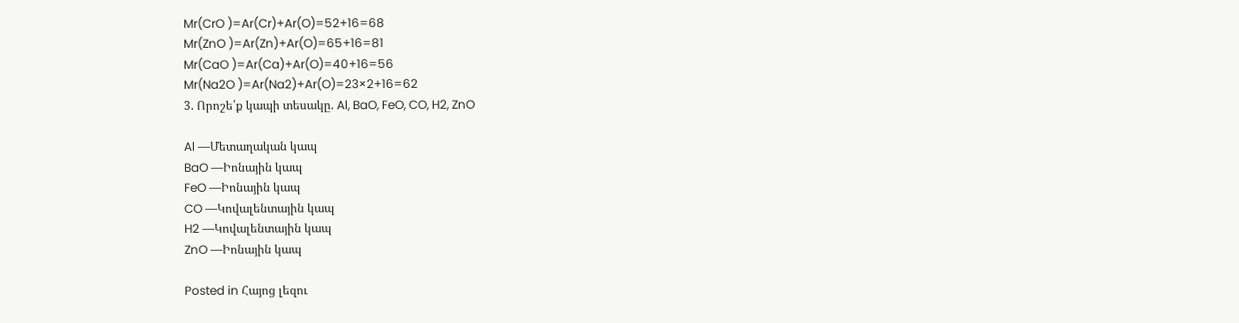Mr(CrO )=Ar(Cr)+Ar(O)=52+16=68
Mr(ZnO )=Ar(Zn)+Ar(O)=65+16=81
Mr(CaO )=Ar(Ca)+Ar(O)=40+16=56
Mr(Na2O )=Ar(Na2)+Ar(O)=23×2+16=62
3. Որոշե՛ք կապի տեսակը. Al, BaO, FeO, CO, H2, ZnO

Al —Մետաղական կապ
BaO —Իոնային կապ
FeO —Իոնային կապ
CO —Կովալենտային կապ
H2 —Կովալենտային կապ
ZnO —Իոնային կապ

Posted in Հայոց լեզու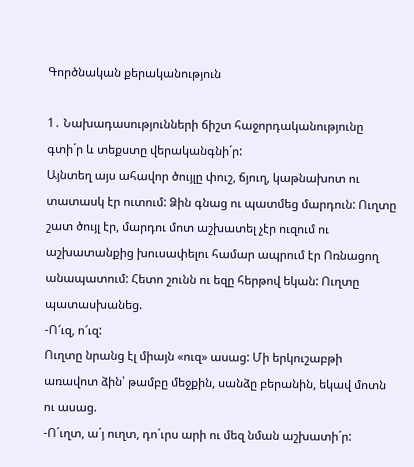Գործնական քերականություն

1․ Նախադասությունների ճիշտ հաջորդականությունը գտի´ր և տեքստը վերականգնի´ր:
Այնտեղ այս ահավոր ծույլը փուշ, ճյուղ, կաթնախոտ ու տատասկ էր ուտում: Ձին գնաց ու պատմեց մարդուն: Ուղտը շատ ծույլ էր, մարդու մոտ աշխատել չէր ուզում ու աշխատանքից խուսափելու համար ապրում էր Ոռնացող անապատում: Հետո շունն ու եզը հերթով եկան: Ուղտը պատասխանեց.
-Ո՜ւզ, ո՜ւզ:
Ուղտը նրանց էլ միայն «ուզ» ասաց: Մի երկուշաբթի առավոտ ձին՝ թամբը մեջքին, սանձը բերանին, եկավ մոտն ու ասաց.
-Ո´ւղտ, ա´յ ուղտ, դո´ւրս արի ու մեզ նման աշխատի´ր: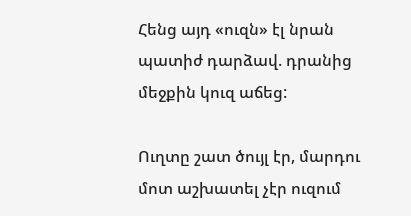Հենց այդ «ուզն» էլ նրան պատիժ դարձավ. դրանից մեջքին կուզ աճեց:

Ուղտը շատ ծույլ էր, մարդու մոտ աշխատել չէր ուզում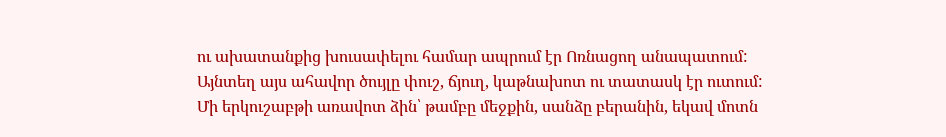ու ախատանքից խուսափելու համար ապրում էր Ոռնացող անապատում: Այնտեղ այս ահավոր ծույլը փուշ, ճյուղ, կաթնախոտ ու տատասկ էր ուտում: Մի երկուշաբթի առավոտ ձին՝ թամբը մեջքին, սանձը բերանին, եկավ մոտն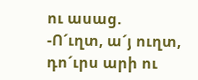ու ասաց.
-Ո´ւղտ, ա´յ ուղտ, դո´ւրս արի ու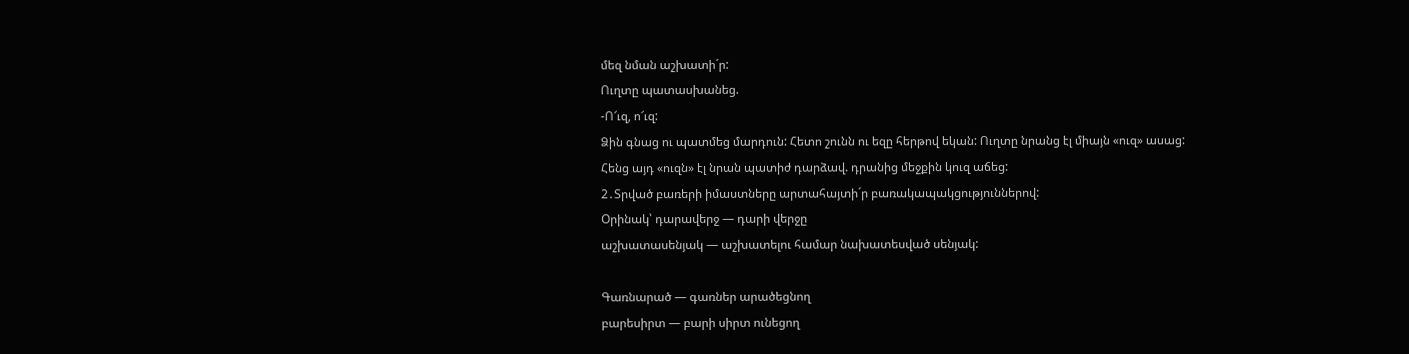մեզ նման աշխատի´ր:
Ուղտը պատասխանեց.
-Ո՜ւզ, ո՜ւզ:
Ձին գնաց ու պատմեց մարդուն: Հետո շունն ու եզը հերթով եկան: Ուղտը նրանց էլ միայն «ուզ» ասաց:
Հենց այդ «ուզն» էլ նրան պատիժ դարձավ. դրանից մեջքին կուզ աճեց:
2․Տրված բառերի իմաստները արտահայտի´ր բառակապակցություններով:
Օրինակ՝ դարավերջ — դարի վերջը
աշխատասենյակ — աշխատելու համար նախատեսված սենյակ:

Գառնարած — գառներ արածեցնող
բարեսիրտ — բարի սիրտ ունեցող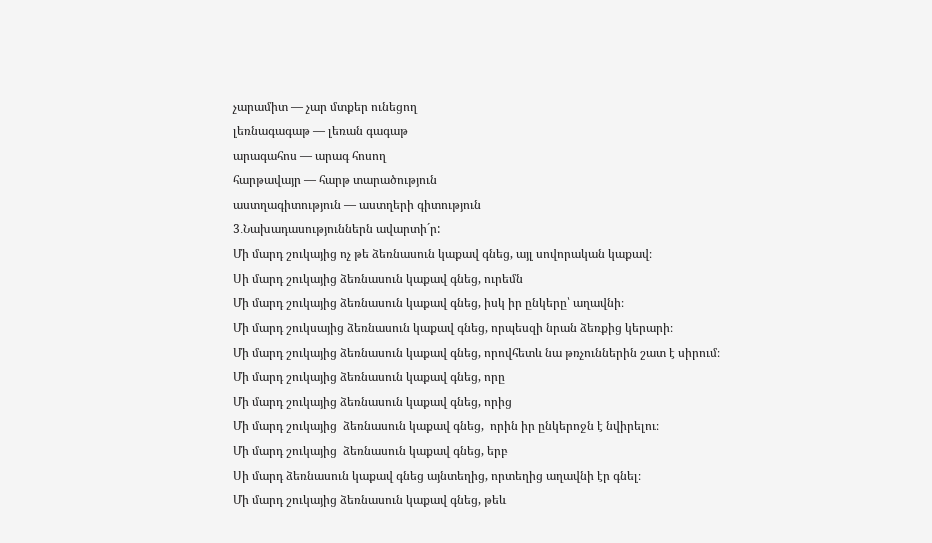չարամիտ — չար մտքեր ունեցող
լեռնագագաթ — լեռան գագաթ
արագահոս — արագ հոսող
հարթավայր — հարթ տարածություն
աստղագիտություն — աստղերի գիտություն
3․Նախադասություններն ավարտի´ր:
Մի մարդ շուկայից ոչ թե ձեռնասուն կաքավ գնեց, այլ սովորական կաքավ։
Սի մարդ շուկայից ձեռնասուն կաքավ գնեց, ուրեմն
Մի մարդ շուկայից ձեռնասուն կաքավ գնեց, իսկ իր ընկերը՝ աղավնի։
Մի մարդ շուկսայից ձեռնասուն կաքավ գնեց, որպեսզի նրան ձեռքից կերարի։
Մի մարդ շուկայից ձեռնասուն կաքավ գնեց, որովհետև նա թռչուններին շատ է սիրում։
Մի մարդ շուկայից ձեռնասուն կաքավ գնեց, որը
Մի մարդ շուկայից ձեռնասուն կաքավ գնեց, որից
Մի մարդ շուկայից  ձեռնասուն կաքավ գնեց,  որին իր ընկերոջն է նվիրելու։
Մի մարդ շուկայից  ձեռնասուն կաքավ գնեց, երբ
Սի մարդ ձեռնասուն կաքավ գնեց այնտեղից, որտեղից աղավնի էր գնել։
Մի մարդ շուկայից ձեռնասուն կաքավ գնեց, թեև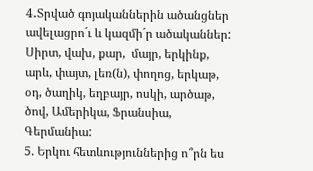4․Տրված գոյականներին ածանցներ ավելացրո´ւ և կազմի´ր ածականներ:
Սիրտ, վախ, քար,  մայր, երկինք, արև, փայտ, լեռ(ն), փողոց, երկաթ, օդ, ծաղիկ, եղբայր, ոսկի, արծաթ, ծով, Ամերիկա, Ֆրանսիա, Գերմանիա:
5. Երկու հետևություններից ո՞րն ես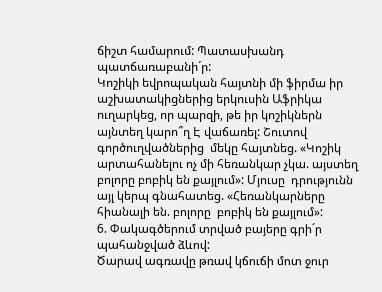ճիշտ համարում: Պատասխանդ պատճառաբանի´ր:
Կոշիկի եվրոպական հայտնի մի ֆիրմա իր աշխատակիցներից երկուսին Աֆրիկա ուղարկեց, որ պարզի, թե իր կոշիկներն այնտեղ կարո՞ղ Է վաճառել: Շուտով գործուղվածներից  մեկը հայտնեց. «Կոշիկ արտահանելու ոչ մի հեռանկար չկա. այստեղ բոլորը բոբիկ են քայլում»: Մյուսը  դրությունն այլ կերպ գնահատեց. «Հեռանկարները հիանալի են. բոլորը  բոբիկ են քայլում»:
6. Փակագծերում տրված բայերը գրի´ր պահանջված ձևով:
Ծարավ ագռավը թռավ կճուճի մոտ ջուր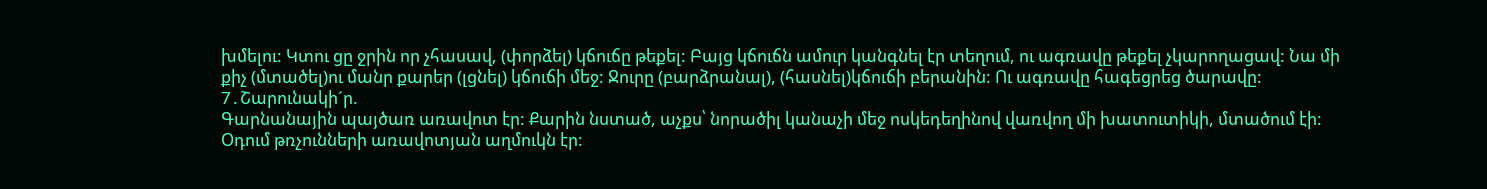խմելու: Կտու ցը ջրին որ չհասավ, (փորձել) կճուճը թեքել: Բայց կճուճն ամուր կանգնել էր տեղում, ու ագռավը թեքել չկարողացավ: Նա մի քիչ (մտածել)ու մանր քարեր (լցնել) կճուճի մեջ: Ջուրը (բարձրանալ), (հասնել)կճուճի բերանին: Ու ագռավը հագեցրեց ծարավը:
7․Շարունակի´ր.
Գարնանային պայծառ առավոտ էր: Քարին նստած, աչքս՝ նորածիլ կանաչի մեջ ոսկեդեղինով վառվող մի խատուտիկի, մտածում էի: Օդում թռչունների առավոտյան աղմուկն էր: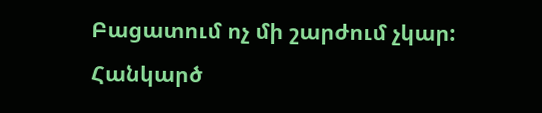Բացատում ոչ մի շարժում չկար:
Հանկարծ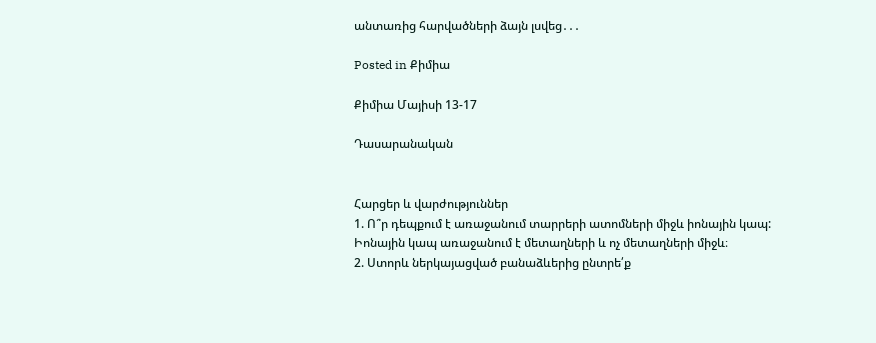անտառից հարվածների ձայն լսվեց․․․

Posted in Քիմիա

Քիմիա Մայիսի 13-17

Դասարանական


Հարցեր և վարժություններ
1. Ո՞ր դեպքում է առաջանում տարրերի ատոմների միջև իոնային կապ:
Իոնային կապ առաջանում է մետաղների և ոչ մետաղների միջև։
2. Ստորև ներկայացված բանաձևերից ընտրե՛ք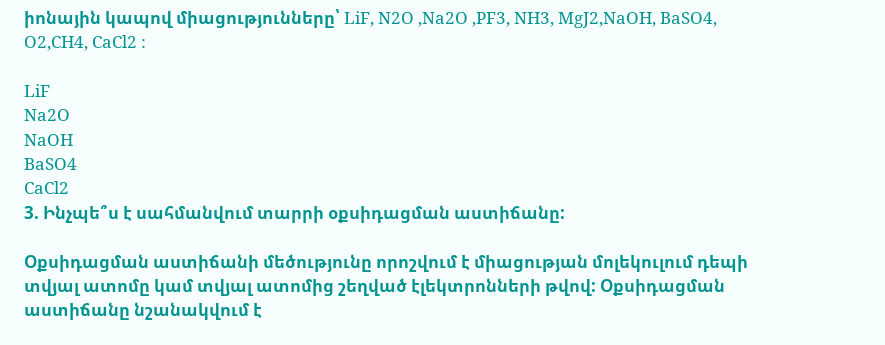իոնային կապով միացությունները՝ LiF, N2O ,Na2O ,PF3, NH3, MgJ2,NaOH, BaSO4, O2,CH4, CaCl2 :

LiF
Na2O
NaOH
BaSO4
CaCl2
3. Ինչպե՞ս է սահմանվում տարրի օքսիդացման աստիճանը:

Օքսիդացման աստիճանի մեծությունը որոշվում է միացության մոլեկուլում դեպի տվյալ ատոմը կամ տվյալ ատոմից շեղված էլեկտրոնների թվով: Օքսիդացման աստիճանը նշանակվում է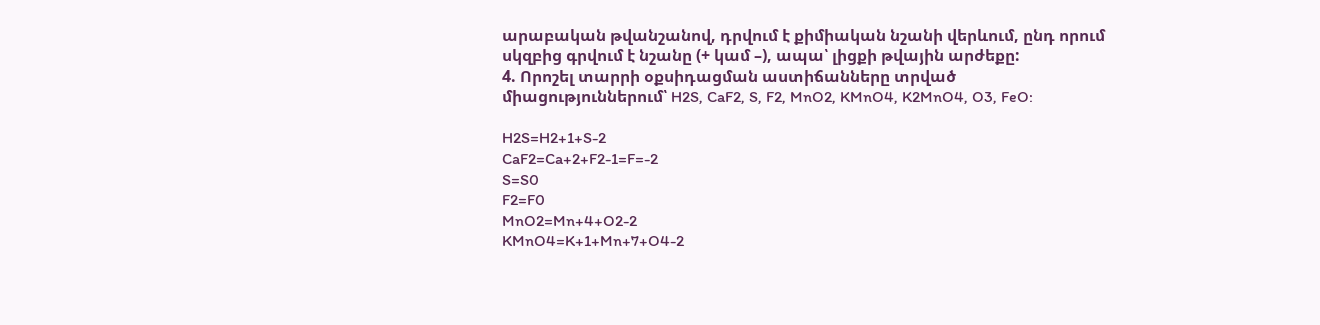արաբական թվանշանով, դրվում է քիմիական նշանի վերևում, ընդ որում սկզբից գրվում է նշանը (+ կամ –), ապա՝ լիցքի թվային արժեքը:
4. Որոշել տարրի օքսիդացման աստիճանները տրված միացություններում՝ H2S, CaF2, S, F2, MnO2, KMnO4, K2MnO4, O3, FeO:

H2S=H2+1+S-2
CaF2=Ca+2+F2-1=F=-2
S=S0
F2=F0
MnO2=Mn+4+O2-2
KMnO4=K+1+Mn+7+O4-2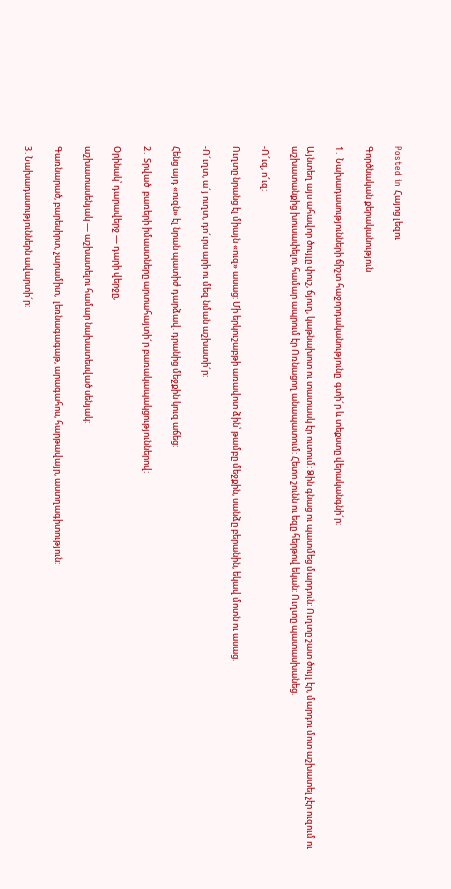Posted in Հայոց լեզու

Գործնական քերականություն

1․ Նախադասությունների ճիշտ հաջորդականությունը  գտի´ր և տեքստը վերականգնի´ր:

Այնտեղ այս ահավոր ծույլը փուշ, ճյուղ, կաթնախոտ ու տատասկ էր ուտում: Ձին գնաց ու պատմեց մարդուն: Ուղտը շատ ծույլ էր, մարդու մոտ աշխատել չէր ուզում ու աշխատանքից խուսափելու համար ապրում էր Ոռնացող անապատում: Հետո շունն ու եզը հերթով եկան: Ուղտը պատասխանեց.

-Ո՜ւզ, ո՜ւզ:

Ուղտը նրանց էլ միայն «ուզ» ասաց: Մի երկուշաբթի առավոտ ձին՝ թամբը մեջքին, սանձը բերանին, եկավ մոտն ու ասաց.

-Ո´ւղտ, ա´յ ուղտ, դո´ւրս արի ու մեզ նման աշխատի´ր:

Հենց այդ «ուզն» էլ նրան պատիժ դարձավ. դրանից մեջքին կուզ աճեց:

2․ Տրված  բառերի իմաստները արտահայտի´ր բառակապակցություններով:

Օրինակ՝ դարավերջ — դարի վերջը,

աշխատասենյակ — աշխատելու համար նախատեսված սենյակ:

Գառնարած, բարեսիրտ, չարամիտ,  լեռնագագաթ, արագահոս, հարթավայր, աստղագիտություն:

3․Նախադասություններն ավարտի´ր: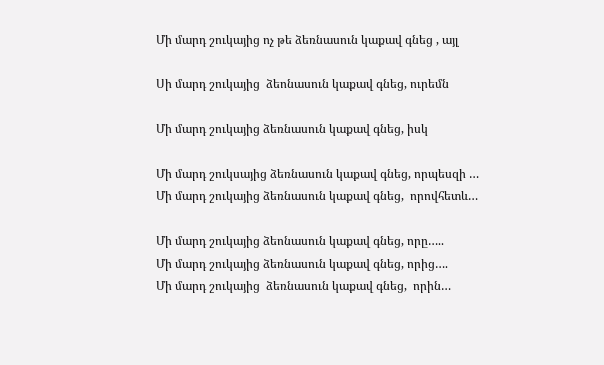Մի մարդ շուկայից ոչ թե ձեռնասուն կաքավ գնեց , այլ

Սի մարդ շուկայից  ձեոնասուն կաքավ գնեց, ուրեմն

Մի մարդ շուկայից ձեռնասուն կաքավ գնեց, իսկ

Մի մարդ շուկսայից ձեռնասուն կաքավ գնեց, որպեսզի …
Մի մարդ շուկայից ձեռնասուն կաքավ գնեց,  որովհետև…

Մի մարդ շուկայից ձեոնասուն կաքավ գնեց, որը…..
Մի մարդ շուկայից ձեռնասուն կաքավ գնեց, որից….
Մի մարդ շուկայից  ձեռնասուն կաքավ գնեց,  որին…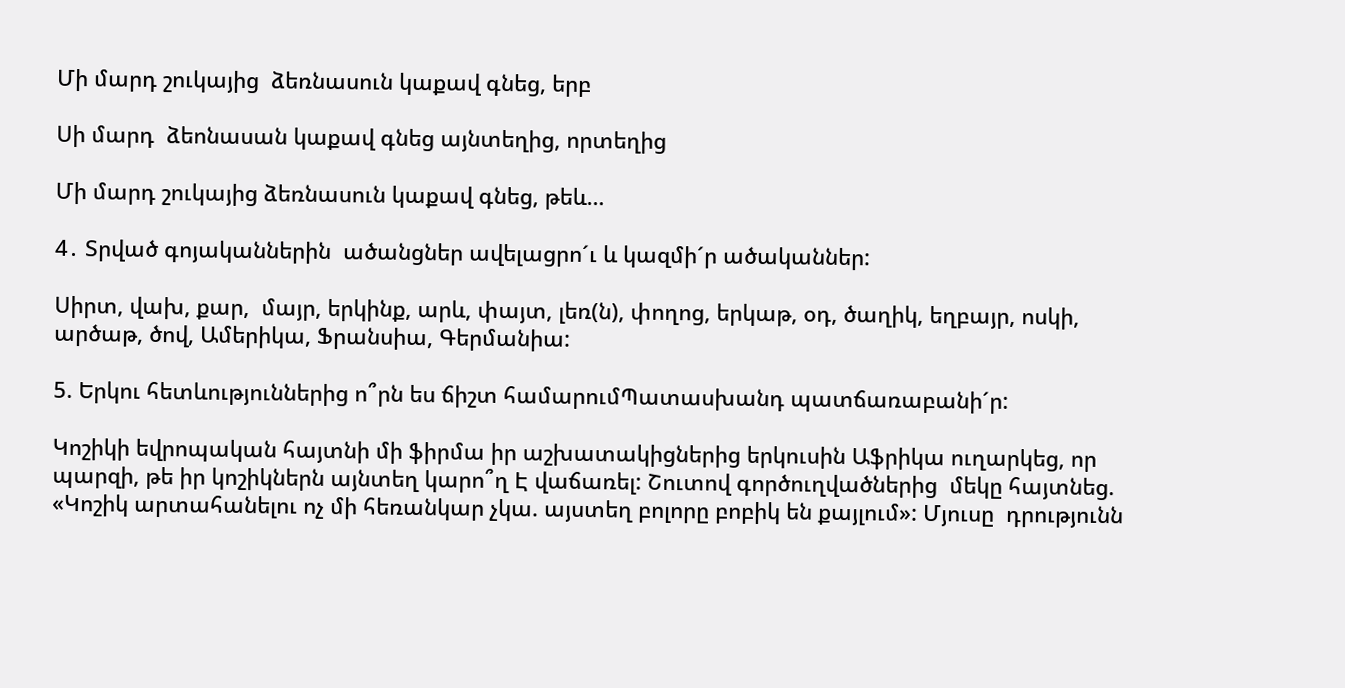Մի մարդ շուկայից  ձեռնասուն կաքավ գնեց, երբ

Սի մարդ  ձեոնասան կաքավ գնեց այնտեղից, որտեղից

Մի մարդ շուկայից ձեռնասուն կաքավ գնեց, թեև…

4․ Տրված գոյականներին  ածանցներ ավելացրո´ւ և կազմի´ր ածականներ:

Սիրտ, վախ, քար,  մայր, երկինք, արև, փայտ, լեռ(ն), փողոց, երկաթ, օդ, ծաղիկ, եղբայր, ոսկի, արծաթ, ծով, Ամերիկա, Ֆրանսիա, Գերմանիա:

5. Երկու հետևություններից ո՞րն ես ճիշտ համարումՊատասխանդ պատճառաբանի´ր:

Կոշիկի եվրոպական հայտնի մի ֆիրմա իր աշխատակիցներից երկուսին Աֆրիկա ուղարկեց, որ պարզի, թե իր կոշիկներն այնտեղ կարո՞ղ Է վաճառել: Շուտով գործուղվածներից  մեկը հայտնեց. «Կոշիկ արտահանելու ոչ մի հեռանկար չկա. այստեղ բոլորը բոբիկ են քայլում»: Մյուսը  դրությունն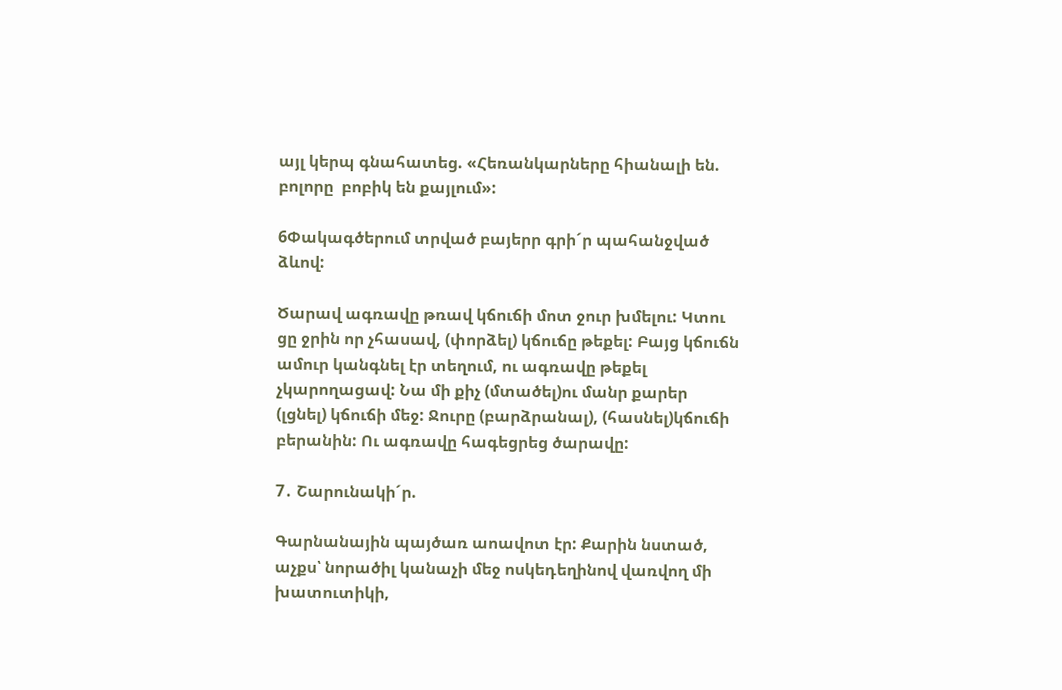այլ կերպ գնահատեց. «Հեռանկարները հիանալի են. բոլորը  բոբիկ են քայլում»:

6Փակագծերում տրված բայերր գրի´ր պահանջված ձևով:

Ծարավ ագռավը թռավ կճուճի մոտ ջուր խմելու: Կտու ցը ջրին որ չհասավ, (փորձել) կճուճը թեքել: Բայց կճուճն ամուր կանգնել էր տեղում, ու ագռավը թեքել չկարողացավ: Նա մի քիչ (մտածել)ու մանր քարեր (լցնել) կճուճի մեջ: Ջուրը (բարձրանալ), (հասնել)կճուճի բերանին: Ու ագռավը հագեցրեց ծարավը:

7․ Շարունակի´ր.

Գարնանային պայծառ աոավոտ էր: Քարին նստած, աչքս՝ նորածիլ կանաչի մեջ ոսկեդեղինով վառվող մի խատուտիկի,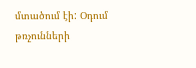մտածում էի: Օդում թռչունների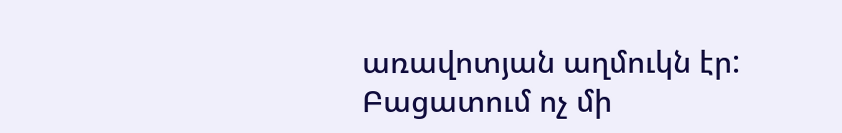առավոտյան աղմուկն էր: Բացատում ոչ մի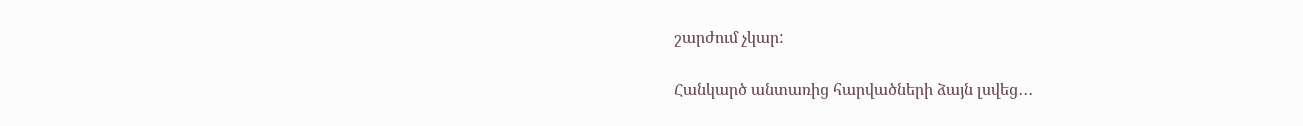շարժում չկար:

Հանկարծ անտառից հարվածների ձայն լսվեց․․․